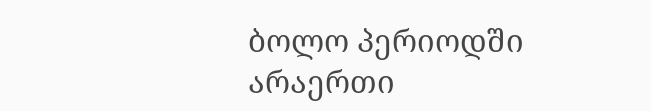ბოლო პერიოდში არაერთი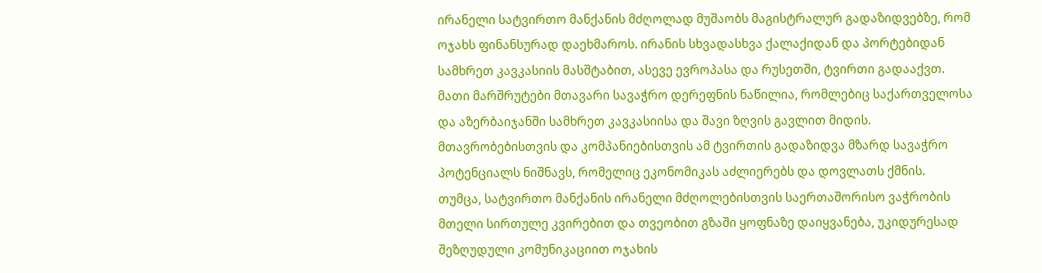ირანელი სატვირთო მანქანის მძღოლად მუშაობს მაგისტრალურ გადაზიდვებზე, რომ ოჯახს ფინანსურად დაეხმაროს. ირანის სხვადასხვა ქალაქიდან და პორტებიდან სამხრეთ კავკასიის მასშტაბით, ასევე ევროპასა და რუსეთში, ტვირთი გადააქვთ. მათი მარშრუტები მთავარი სავაჭრო დერეფნის ნაწილია, რომლებიც საქართველოსა და აზერბაიჯანში სამხრეთ კავკასიისა და შავი ზღვის გავლით მიდის. მთავრობებისთვის და კომპანიებისთვის ამ ტვირთის გადაზიდვა მზარდ სავაჭრო პოტენციალს ნიშნავს, რომელიც ეკონომიკას აძლიერებს და დოვლათს ქმნის.
თუმცა, სატვირთო მანქანის ირანელი მძღოლებისთვის საერთაშორისო ვაჭრობის მთელი სირთულე კვირებით და თვეობით გზაში ყოფნაზე დაიყვანება, უკიდურესად შეზღუდული კომუნიკაციით ოჯახის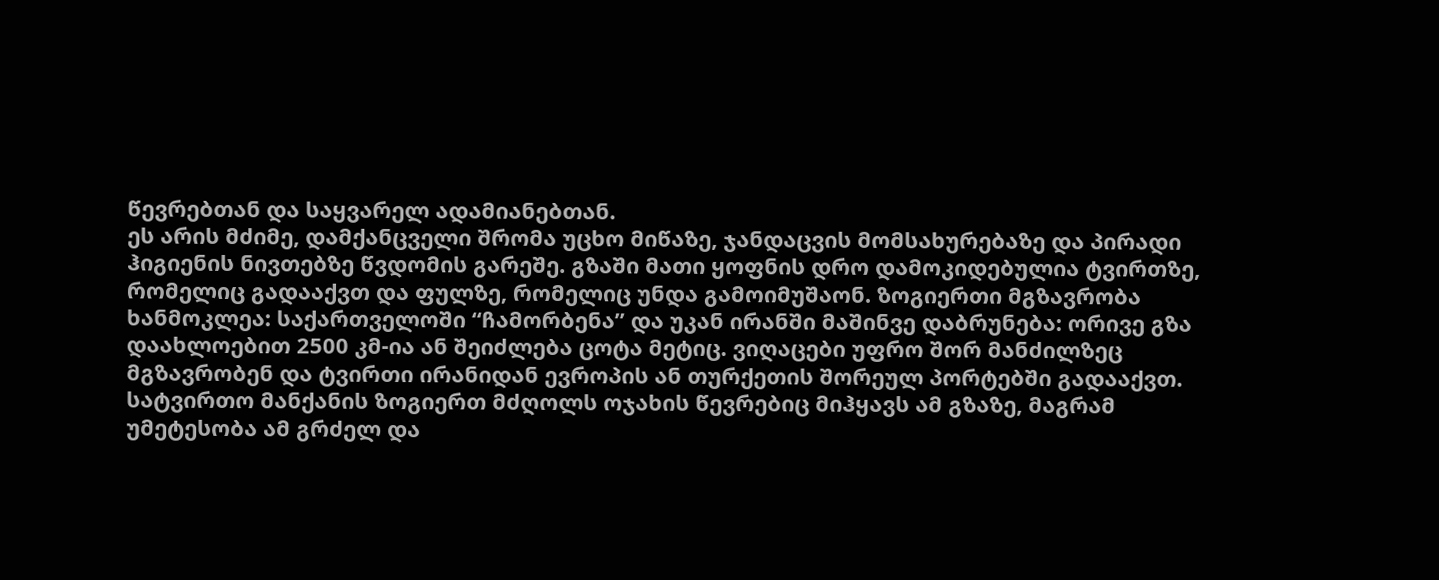წევრებთან და საყვარელ ადამიანებთან.
ეს არის მძიმე, დამქანცველი შრომა უცხო მიწაზე, ჯანდაცვის მომსახურებაზე და პირადი ჰიგიენის ნივთებზე წვდომის გარეშე. გზაში მათი ყოფნის დრო დამოკიდებულია ტვირთზე, რომელიც გადააქვთ და ფულზე, რომელიც უნდა გამოიმუშაონ. ზოგიერთი მგზავრობა ხანმოკლეა: საქართველოში “ჩამორბენა” და უკან ირანში მაშინვე დაბრუნება: ორივე გზა დაახლოებით 2500 კმ-ია ან შეიძლება ცოტა მეტიც. ვიღაცები უფრო შორ მანძილზეც მგზავრობენ და ტვირთი ირანიდან ევროპის ან თურქეთის შორეულ პორტებში გადააქვთ.
სატვირთო მანქანის ზოგიერთ მძღოლს ოჯახის წევრებიც მიჰყავს ამ გზაზე, მაგრამ უმეტესობა ამ გრძელ და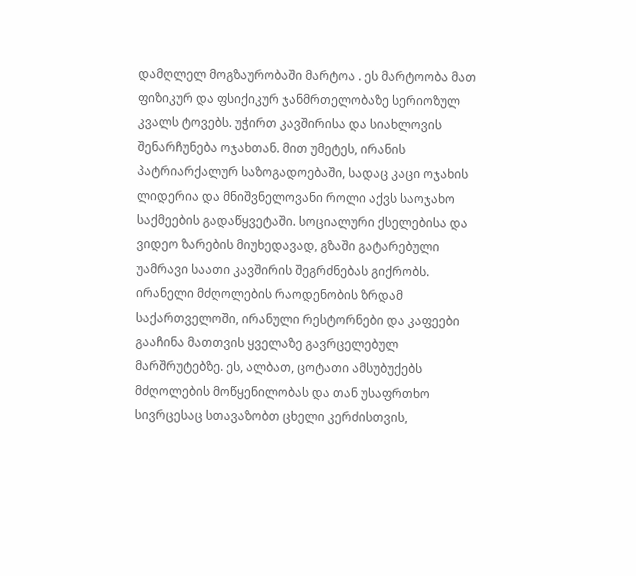დამღლელ მოგზაურობაში მარტოა . ეს მარტოობა მათ ფიზიკურ და ფსიქიკურ ჯანმრთელობაზე სერიოზულ კვალს ტოვებს. უჭირთ კავშირისა და სიახლოვის შენარჩუნება ოჯახთან. მით უმეტეს, ირანის პატრიარქალურ საზოგადოებაში, სადაც კაცი ოჯახის ლიდერია და მნიშვნელოვანი როლი აქვს საოჯახო საქმეების გადაწყვეტაში. სოციალური ქსელებისა და ვიდეო ზარების მიუხედავად, გზაში გატარებული უამრავი საათი კავშირის შეგრძნებას გიქრობს. ირანელი მძღოლების რაოდენობის ზრდამ საქართველოში, ირანული რესტორნები და კაფეები გააჩინა მათთვის ყველაზე გავრცელებულ მარშრუტებზე. ეს, ალბათ, ცოტათი ამსუბუქებს მძღოლების მოწყენილობას და თან უსაფრთხო სივრცესაც სთავაზობთ ცხელი კერძისთვის,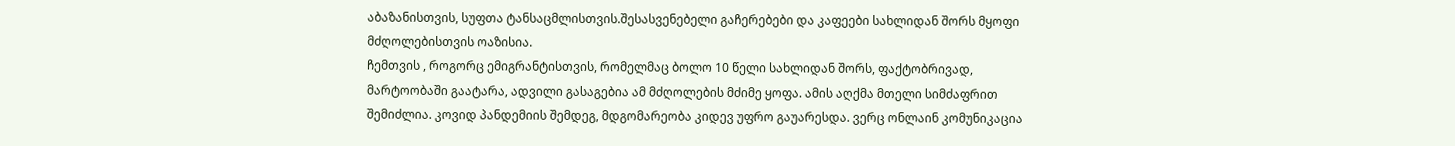აბაზანისთვის, სუფთა ტანსაცმლისთვის.შესასვენებელი გაჩერებები და კაფეები სახლიდან შორს მყოფი მძღოლებისთვის ოაზისია.
ჩემთვის , როგორც ემიგრანტისთვის, რომელმაც ბოლო 10 წელი სახლიდან შორს, ფაქტობრივად, მარტოობაში გაატარა, ადვილი გასაგებია ამ მძღოლების მძიმე ყოფა. ამის აღქმა მთელი სიმძაფრით შემიძლია. კოვიდ პანდემიის შემდეგ, მდგომარეობა კიდევ უფრო გაუარესდა. ვერც ონლაინ კომუნიკაცია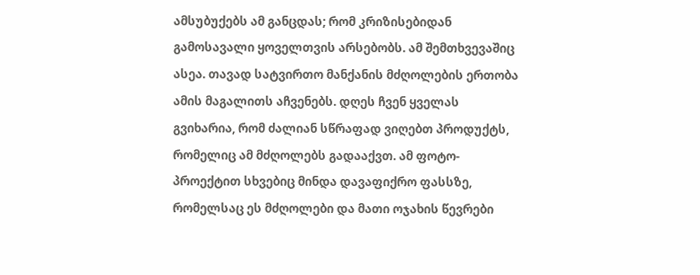ამსუბუქებს ამ განცდას; რომ კრიზისებიდან გამოსავალი ყოველთვის არსებობს. ამ შემთხვევაშიც ასეა. თავად სატვირთო მანქანის მძღოლების ერთობა ამის მაგალითს აჩვენებს. დღეს ჩვენ ყველას გვიხარია, რომ ძალიან სწრაფად ვიღებთ პროდუქტს, რომელიც ამ მძღოლებს გადააქვთ. ამ ფოტო-პროექტით სხვებიც მინდა დავაფიქრო ფასსზე, რომელსაც ეს მძღოლები და მათი ოჯახის წევრები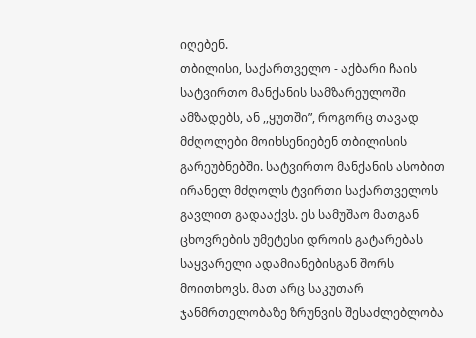იღებენ.
თბილისი, საქართველო - აქბარი ჩაის სატვირთო მანქანის სამზარეულოში ამზადებს, ან ,,ყუთში”, როგორც თავად მძღოლები მოიხსენიებენ თბილისის გარეუბნებში. სატვირთო მანქანის ასობით ირანელ მძღოლს ტვირთი საქართველოს გავლით გადააქვს. ეს სამუშაო მათგან ცხოვრების უმეტესი დროის გატარებას საყვარელი ადამიანებისგან შორს მოითხოვს. მათ არც საკუთარ ჯანმრთელობაზე ზრუნვის შესაძლებლობა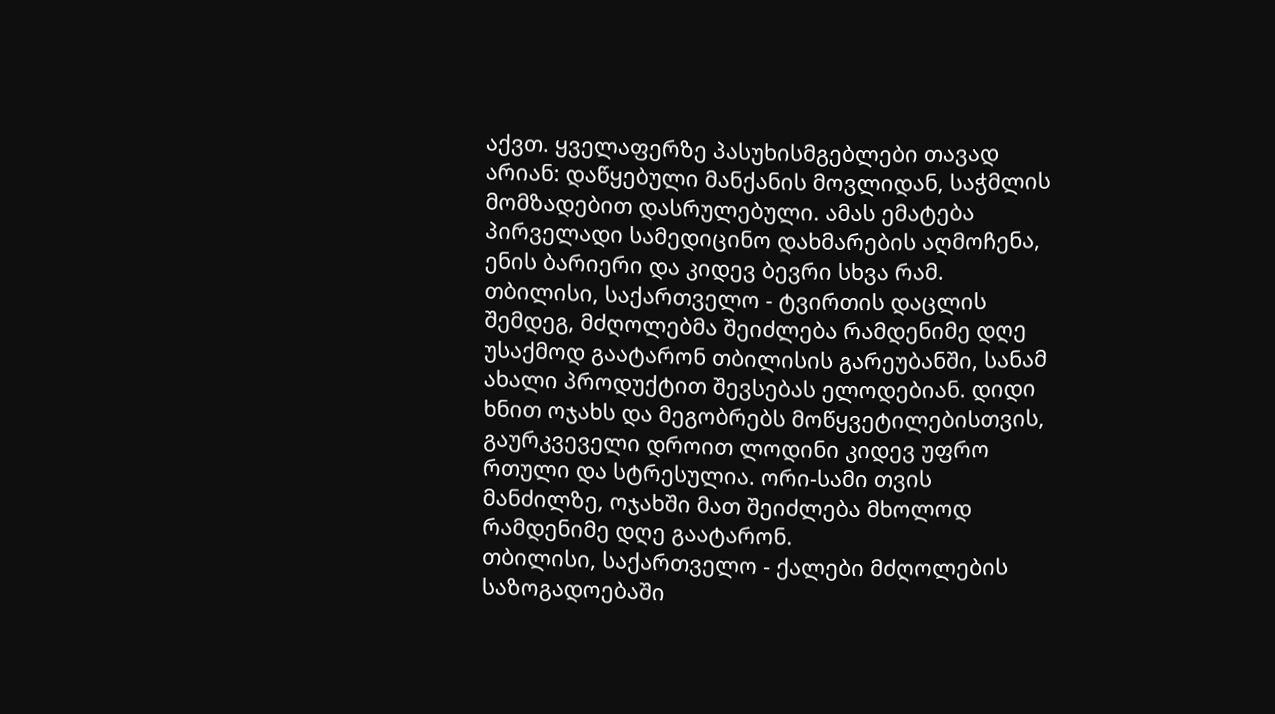აქვთ. ყველაფერზე პასუხისმგებლები თავად არიან: დაწყებული მანქანის მოვლიდან, საჭმლის მომზადებით დასრულებული. ამას ემატება პირველადი სამედიცინო დახმარების აღმოჩენა, ენის ბარიერი და კიდევ ბევრი სხვა რამ.
თბილისი, საქართველო - ტვირთის დაცლის შემდეგ, მძღოლებმა შეიძლება რამდენიმე დღე უსაქმოდ გაატარონ თბილისის გარეუბანში, სანამ ახალი პროდუქტით შევსებას ელოდებიან. დიდი ხნით ოჯახს და მეგობრებს მოწყვეტილებისთვის, გაურკვეველი დროით ლოდინი კიდევ უფრო რთული და სტრესულია. ორი-სამი თვის მანძილზე, ოჯახში მათ შეიძლება მხოლოდ რამდენიმე დღე გაატარონ.
თბილისი, საქართველო - ქალები მძღოლების საზოგადოებაში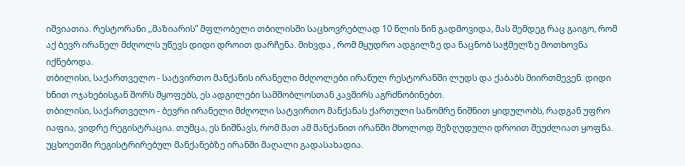იშვიათია. რესტორანი ,,მაზიარის” მფლობელი თბილისში საცხოვრებლად 10 წლის წინ გადმოვიდა, მას შემდეგ რაც გაიგო, რომ აქ ბევრ ირანელ მძღოლს უწევს დიდი დროით დარჩენა. მიხვდა , რომ მყუდრო ადგილზე და ნაცნობ საჭმელზე მოთხოვნა იქნებოდა.
თბილისი, საქართველო - სატვირთო მანქანის ირანელი მძღოლები ირანულ რესტორანში ლუდს და ქაბაბს მიირთმევენ. დიდი ხნით ოჯახებისგან შორს მყოფებს, ეს ადგილები სამშობლოსთან კავშირს აგრძნობინებთ.
თბილისი, საქართველო - ბევრი ირანელი მძღოლი სატვირთო მანქანას ქართული სანომრე ნიშნით ყიდულობს, რადგან უფრო იაფია, ვიდრე რეგისტრაცია. თუმცა, ეს ნიშნავს, რომ მათ ამ მანქანით ირანში მხოლოდ შეზღუდული დროით შეუძლიათ ყოფნა. უცხოეთში რეგისტრირებულ მანქანებზე ირანში მაღალი გადასახადია.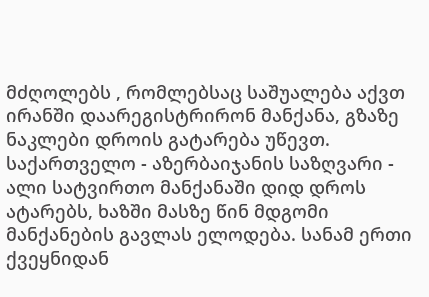მძღოლებს , რომლებსაც საშუალება აქვთ ირანში დაარეგისტრირონ მანქანა, გზაზე ნაკლები დროის გატარება უწევთ.
საქართველო - აზერბაიჯანის საზღვარი - ალი სატვირთო მანქანაში დიდ დროს ატარებს, ხაზში მასზე წინ მდგომი მანქანების გავლას ელოდება. სანამ ერთი ქვეყნიდან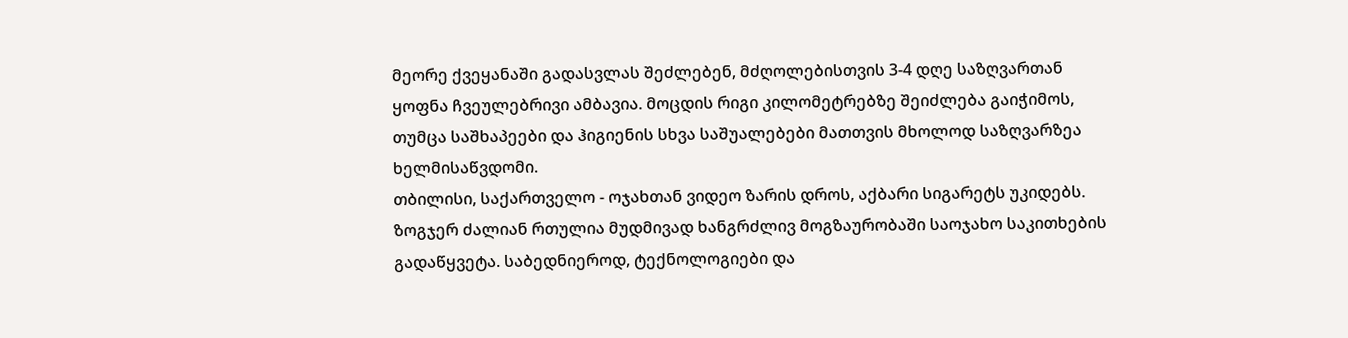მეორე ქვეყანაში გადასვლას შეძლებენ, მძღოლებისთვის 3-4 დღე საზღვართან ყოფნა ჩვეულებრივი ამბავია. მოცდის რიგი კილომეტრებზე შეიძლება გაიჭიმოს, თუმცა საშხაპეები და ჰიგიენის სხვა საშუალებები მათთვის მხოლოდ საზღვარზეა ხელმისაწვდომი.
თბილისი, საქართველო - ოჯახთან ვიდეო ზარის დროს, აქბარი სიგარეტს უკიდებს. ზოგჯერ ძალიან რთულია მუდმივად ხანგრძლივ მოგზაურობაში საოჯახო საკითხების გადაწყვეტა. საბედნიეროდ, ტექნოლოგიები და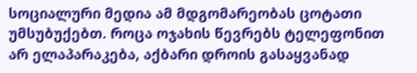სოციალური მედია ამ მდგომარეობას ცოტათი უმსუბუქებთ. როცა ოჯახის წევრებს ტელეფონით არ ელაპარაკება, აქბარი დროის გასაყვანად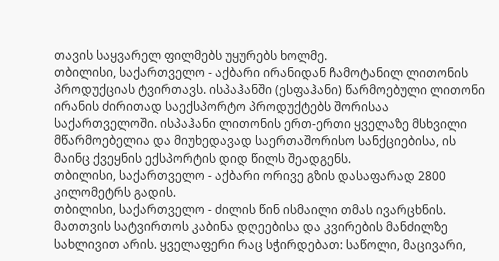თავის საყვარელ ფილმებს უყურებს ხოლმე.
თბილისი, საქართველო - აქბარი ირანიდან ჩამოტანილ ლითონის პროდუქციას ტვირთავს. ისპაჰანში (ესფაჰანი) წარმოებული ლითონი ირანის ძირითად საექსპორტო პროდუქტებს შორისაა საქართველოში. ისპაჰანი ლითონის ერთ-ერთი ყველაზე მსხვილი მწარმოებელია და მიუხედავად საერთაშორისო სანქციებისა, ის მაინც ქვეყნის ექსპორტის დიდ წილს შეადგენს.
თბილისი, საქართველო - აქბარი ორივე გზის დასაფარად 2800 კილომეტრს გადის.
თბილისი, საქართველო - ძილის წინ ისმაილი თმას ივარცხნის. მათთვის სატვირთოს კაბინა დღეებისა და კვირების მანძილზე სახლივით არის. ყველაფერი რაც სჭირდებათ: საწოლი, მაცივარი,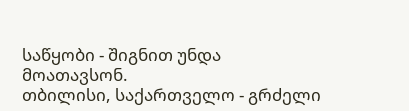საწყობი - შიგნით უნდა მოათავსონ.
თბილისი, საქართველო - გრძელი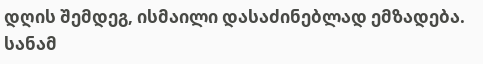დღის შემდეგ, ისმაილი დასაძინებლად ემზადება. სანამ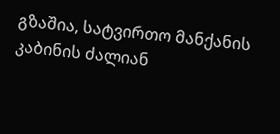გზაშია, სატვირთო მანქანის კაბინის ძალიან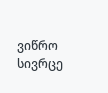ვიწრო სივრცე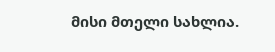მისი მთელი სახლია.